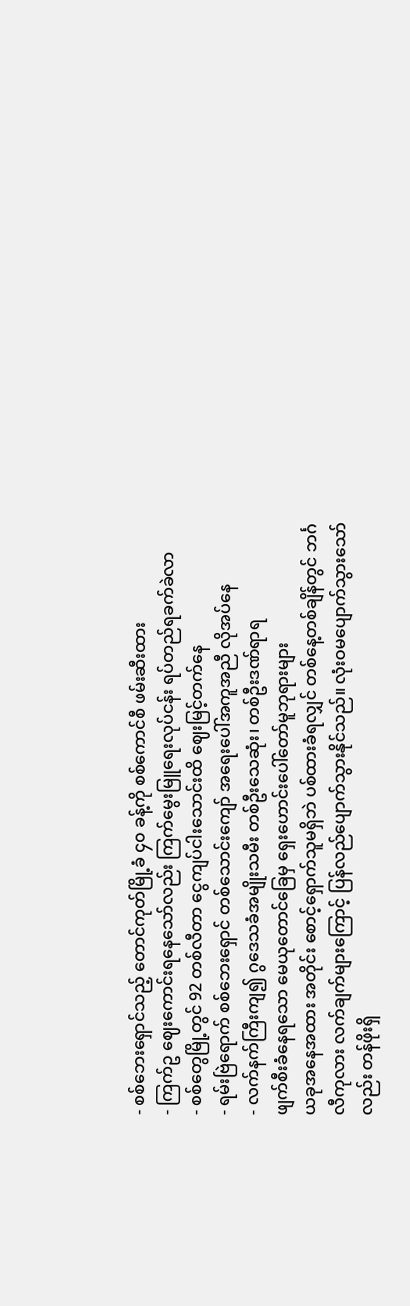- စစ်ဘေးရှောင်သည့် တောင်ကုတ်မြို့ခံ ၄၀ ခန့်ကို စစ်ကောင်စီ ဖမ်းဆီးထား
- ကြက်ဥ ဈေးကောင်းရနေသော်လည်း ကြက်မွေးမြူရေးလုပ်ငန်း ရပ်တည်ရခက်ခဲလာ
- စစ်တွေမြို့တွင် 92 တစ်လီတာ ငွေကျပ်ငါးသောင်းထိ ဈေးမြင့်တက်နေ
- ရမ်းဗြဲရောက် စစ်ဘေးရှောင် တစ်သောင်းကျော် အရေးပေါ်အကူအညီ လိုအပ်နေ
- လက်နက်ကြီးကျ၍ ဂွဒေသခံအမျိုးသမီး တစ်ဦးသေဆုံး၊ တစ်ဦးဒဏ်ရာရ
ဖျက်စီးခံနေရသော မေယုတောင်ခြေမှ ရှေးဟောင်းပေါ်တော်မူဘုရားများ
ယခုအနေအထား အတိုင်း စောင့်ရှောက်သူမရှိဘဲ ပစ်ထားခံရလျှင် တစ်နေ့တစ်ချိန်တွင် ဘင်္ဂလီကုလား လက်ချက်များကြောင့် ပြန်လည်ပျောက်သွားနိုင်သည်။ လုံးဝမပျောက်သွားသော်လည်း တန်ဖိုးရှိ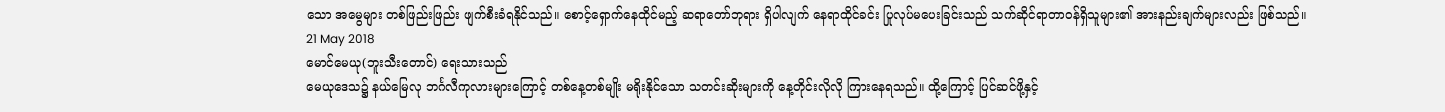သော အမွေများ တစ်ဖြည်းဖြည်း ဖျက်စီးခံရနိုင်သည်။ စောင့်ရှောက်နေထိုင်မည့် ဆရာတော်ဘုရား ရှိပါလျက် နေရာထိုင်ခင်း ပြုလုပ်မပေးခြင်းသည် သက်ဆိုင်ရာတာဝန်ရှိသူများ၏ အားနည်းချက်များလည်း ဖြစ်သည်။
21 May 2018
မောင်မေယု(ဘူးသီးတောင်) ရေးသားသည်
မေယုဒေသ၌ နယ်မြေလု ဘင်္ဂလီကုလားများကြောင့် တစ်နေ့တစ်မျိုး မရိုးနိုင်သော သတင်းဆိုးများကို နေ့တိုင်းလိုလို ကြားနေရသည်။ ထို့ကြောင့် ပြင်ဆင်ဖို့နှင့်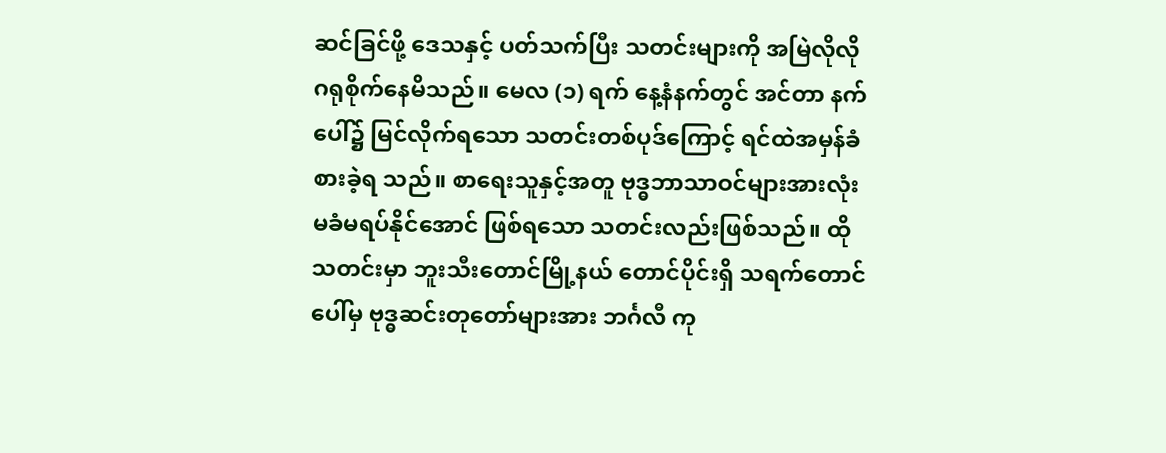ဆင်ခြင်ဖို့ ဒေသနှင့် ပတ်သက်ပြီး သတင်းများကို အမြဲလိုလို ဂရုစိုက်နေမိသည်။ မေလ (၁) ရက် နေ့နံနက်တွင် အင်တာ နက်ပေါ်၌ မြင်လိုက်ရသော သတင်းတစ်ပုဒ်ကြောင့် ရင်ထဲအမှန်ခံစားခဲ့ရ သည်။ စာရေးသူနှင့်အတူ ဗုဒ္ဓဘာသာဝင်များအားလုံး မခံမရပ်နိုင်အောင် ဖြစ်ရသော သတင်းလည်းဖြစ်သည်။ ထိုသတင်းမှာ ဘူးသီးတောင်မြို့နယ် တောင်ပိုင်းရှိ သရက်တောင်ပေါ်မှ ဗုဒ္ဓဆင်းတုတော်များအား ဘင်္ဂလီ ကု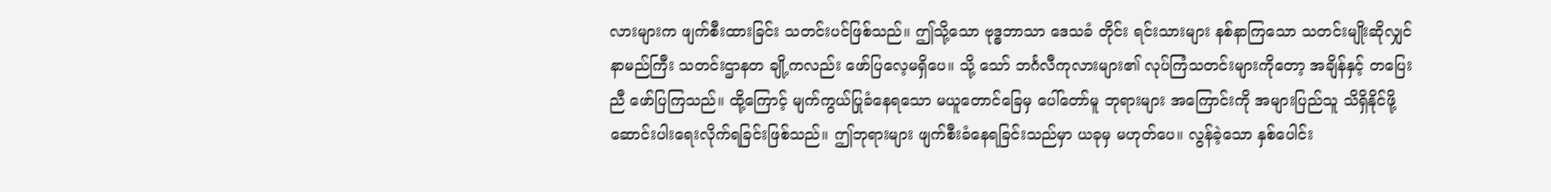လားများက ဖျက်စီးထားခြင်း သတင်းပင်ဖြစ်သည်။ ဤသို့သော ဗုဒ္ဓဘာသာ ဒေသခံ တိုင်း ရင်းသားများ နစ်နာကြသော သတင်းမျိုးဆိုလျှင် နာမည်ကြီး သတင်းဌာနတ ချို့ကလည်း ဖော်ပြလေ့မရှိပေ။ သို့ သော် ဘင်္ဂလီကုလားများ၏ လုပ်ကြံသတင်းများကိုတော့ အချိန်နှင့် တပြေးညီ ဖော်ပြကြသည်။ ထို့ကြောင့် မျက်ကွယ်ပြုခံနေရသော မယူတောင်ခြေမှ ပေါ်တော်မူ ဘုရားများ အကြောင်းကို အများပြည်သူ သိရှိနိုင်ဖို့ ဆောင်းပါးရေးလိုက်ရခြင်းဖြစ်သည်။ ဤဘုရားများ ဖျက်စီးခံနေရခြင်းသည်မှာ ယခုမှ မဟုတ်ပေ။ လွန်ခဲ့သော နှစ်ပေါင်း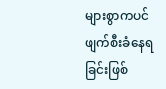များစွာကပင် ဖျက်စီးခံနေရခြင်းဖြစ်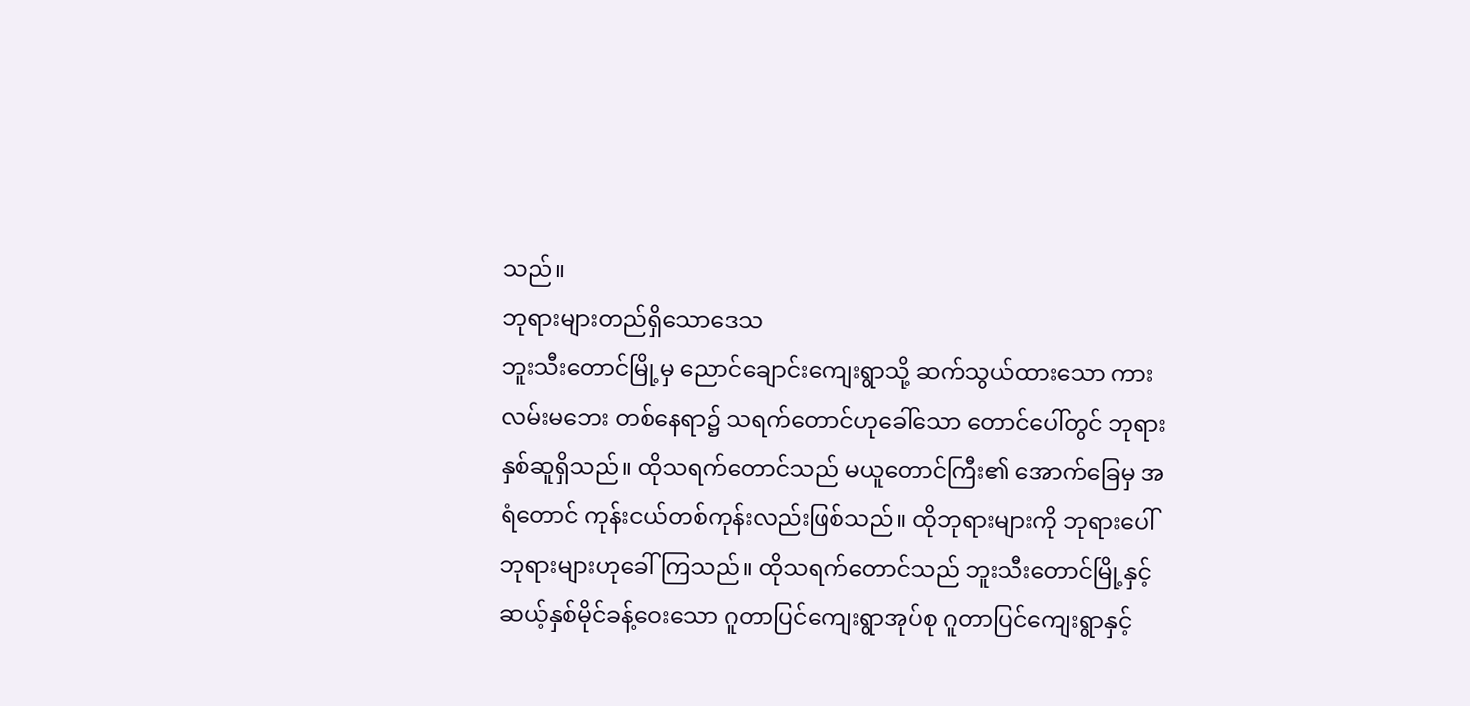သည်။
ဘုရားများတည်ရှိသောဒေသ
ဘူးသီးတောင်မြို့မှ ညောင်ချောင်းကျေးရွာသို့ ဆက်သွယ်ထားသော ကားလမ်းမဘေး တစ်နေရာ၌ သရက်တောင်ဟုခေါ်သော တောင်ပေါ်တွင် ဘုရားနှစ်ဆူရှိသည်။ ထိုသရက်တောင်သည် မယူတောင်ကြီး၏ အောက်ခြေမှ အရံတောင် ကုန်းငယ်တစ်ကုန်းလည်းဖြစ်သည်။ ထိုဘုရားများကို ဘုရားပေါ် ဘုရားများဟုခေါ်ကြသည်။ ထိုသရက်တောင်သည် ဘူးသီးတောင်မြို့နှင့် ဆယ့်နှစ်မိုင်ခန့်ဝေးသော ဂူတာပြင်ကျေးရွာအုပ်စု ဂူတာပြင်ကျေးရွာနှင့်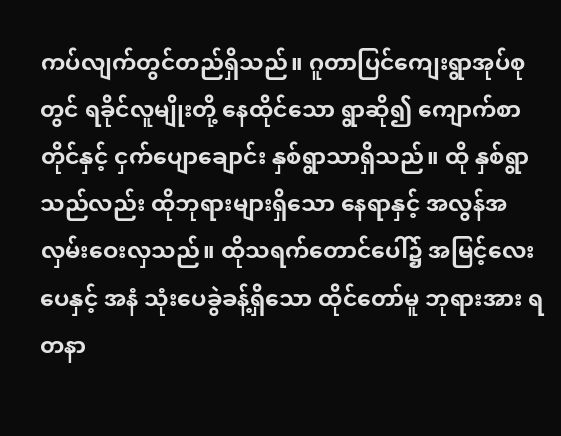ကပ်လျက်တွင်တည်ရှိသည်။ ဂူတာပြင်ကျေးရွာအုပ်စုတွင် ရခိုင်လူမျိုးတို့ နေထိုင်သော ရွာဆို၍ ကျောက်စာတိုင်နှင့် ငှက်ပျောချောင်း နှစ်ရွာသာရှိသည်။ ထို နှစ်ရွာသည်လည်း ထိုဘုရားများရှိသော နေရာနှင့် အလွန်အလှမ်းဝေးလှသည်။ ထိုသရက်တောင်ပေါ်၌ အမြင့်လေးပေနှင့် အနံ သုံးပေခွဲခန့်ရှိသော ထိုင်တော်မူ ဘုရားအား ရတနာ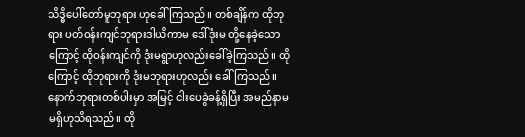သိဒ္ဓိပေါ်တော်မူဘုရား ဟုခေါ်ကြသည်။ တစ်ချိန်က ထိုဘုရား ပတ်ဝန်းကျင်ဘုရားဒါယိကာမ ဒေါ်ဒုံးမ တို့နေခဲ့သောကြောင့် ထိုဝန်းကျင်ကို ဒုံးမရွာဟုလည်းခေါ်ခဲ့ကြသည်။ ထိုကြောင့် ထိုဘုရားကို ဒုံးမဘုရားဟုလည်း ခေါ်ကြသည်။ နောက်ဘုရားတစ်ပါးမှာ အမြင့် ငါးပေခွဲခန့်ရှိပြီး အမည်နာမ မရှိဟုသိရသည်။ ထို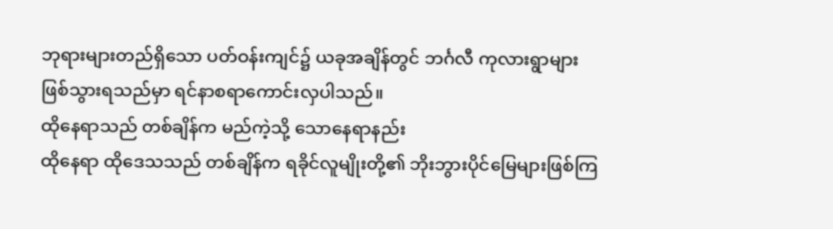ဘုရားများတည်ရှိသော ပတ်ဝန်းကျင်၌ ယခုအချိန်တွင် ဘင်္ဂလီ ကုလားရွာများ ဖြစ်သွားရသည်မှာ ရင်နာစရာကောင်းလှပါသည်။
ထိုနေရာသည် တစ်ချိန်က မည်ကဲ့သို့ သောနေရာနည်း
ထိုနေရာ ထိုဒေသသည် တစ်ချိန်က ရခိုင်လူမျိုးတို့၏ ဘိုးဘွားပိုင်မြေများဖြစ်ကြ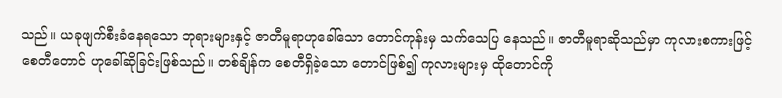သည်။ ယခုဖျက်စီးခံနေရသော ဘုရားများနှင့် ဇာတီမူရာဟုခေါ်သော တောင်ကုန်းမှ သက်သေပြ နေသည်။ ဇာတီမူရာဆိုသည်မှာ ကုလားစကားဖြင့် စေတီတောင် ဟုခေါ်ဆိုခြင်းဖြစ်သည်။ တစ်ချိန်က စေတီရှိခဲ့သော တောင်ဖြစ်၍ ကုလားများမှ ထိုတောင်ကို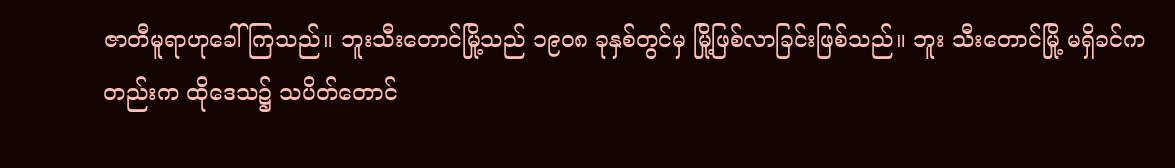ဇာတီမူရာဟုခေါ်ကြသည်။ ဘူးသီးတောင်မြို့သည် ၁၉၀၈ ခုနှစ်တွင်မှ မြို့ဖြစ်လာခြင်းဖြစ်သည်။ ဘူး သီးတောင်မြို့ မရှိခင်ကတည်းက ထိုဒေသ၌ သပိတ်တောင်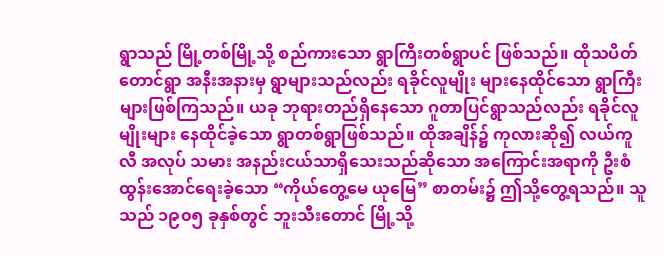ရွာသည် မြို့တစ်မြို့သို့ စည်ကားသော ရွာကြီးတစ်ရွာပင် ဖြစ်သည်။ ထိုသပိတ်တောင်ရွာ အနီးအနားမှ ရွာများသည်လည်း ရခိုင်လူမျိုး များနေထိုင်သော ရွာကြီးများဖြစ်ကြသည်။ ယခု ဘုရားတည်ရှိနေသော ဂူတာပြင်ရွာသည်လည်း ရခိုင်လူမျိုးများ နေထိုင်ခဲ့သော ရွာတစ်ရွာဖြစ်သည်။ ထိုအချိန်၌ ကုလားဆို၍ လယ်ကူလီ အလုပ် သမား အနည်းငယ်သာရှိသေးသည်ဆိုသော အကြောင်းအရာကို ဦးစံထွန်းအောင်ရေးခဲ့သော “ကိုယ်တွေ့မေ ယုမြေ” စာတမ်း၌ ဤသို့တွေ့ရသည်။ သူသည် ၁၉၀၅ ခုနှစ်တွင် ဘူးသီးတောင် မြို့သို့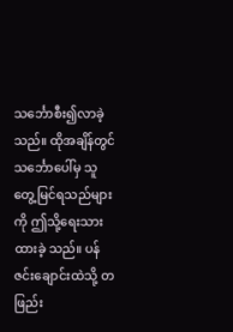သင်္ဘောစီး၍လာခဲ့သည်။ ထိုအချိန်တွင် သင်္ဘောပေါ်မှ သူတွေ့မြင်ရသည်များကို ဤသို့ရေးသားထားခဲ့ သည်။ ပန်ဇင်းချောင်းထဲသို့ တဖြည်း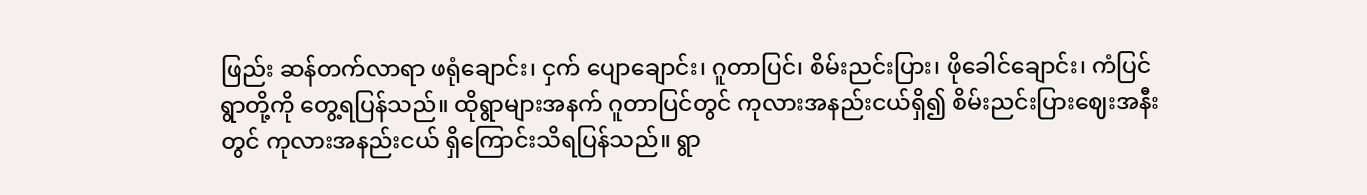ဖြည်း ဆန်တက်လာရာ ဖရုံချောင်း၊ ငှက် ပျောချောင်း၊ ဂူတာပြင်၊ စိမ်းညင်းပြား၊ ဖိုခေါင်ချောင်း၊ ကံပြင်ရွာတို့ကို တွေ့ရပြန်သည်။ ထိုရွာများအနက် ဂူတာပြင်တွင် ကုလားအနည်းငယ်ရှိ၍ စိမ်းညင်းပြားဈေးအနီးတွင် ကုလားအနည်းငယ် ရှိကြောင်းသိရပြန်သည်။ ရွာ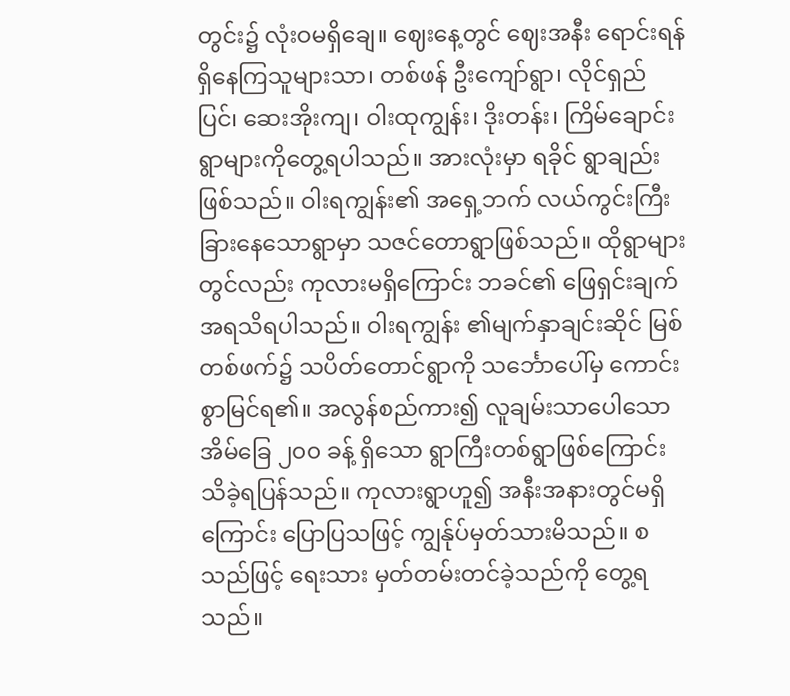တွင်း၌ လုံးဝမရှိချေ။ ဈေးနေ့တွင် ဈေးအနီး ရောင်းရန်ရှိနေကြသူများသာ၊ တစ်ဖန် ဦးကျော်ရွာ၊ လိုင်ရှည်ပြင်၊ ဆေးအိုးကျ၊ ဝါးထုကျွန်း၊ ဒိုးတန်း၊ ကြိမ်ချောင်းရွာများကိုတွေ့ရပါသည်။ အားလုံးမှာ ရခိုင် ရွာချည်းဖြစ်သည်။ ဝါးရကျွန်း၏ အရှေ့ဘက် လယ်ကွင်းကြီးခြားနေသောရွာမှာ သဇင်တောရွာဖြစ်သည်။ ထိုရွာများတွင်လည်း ကုလားမရှိကြောင်း ဘခင်၏ ဖြေရှင်းချက်အရသိရပါသည်။ ဝါးရကျွန်း ၏မျက်နှာချင်းဆိုင် မြစ်တစ်ဖက်၌ သပိတ်တောင်ရွာကို သင်္ဘောပေါ်မှ ကောင်းစွာမြင်ရ၏။ အလွန်စည်ကား၍ လူချမ်းသာပေါသော အိမ်ခြေ ၂၀၀ ခန့် ရှိသော ရွာကြီးတစ်ရွာဖြစ်ကြောင်း သိခဲ့ရပြန်သည်။ ကုလားရွာဟူ၍ အနီးအနားတွင်မရှိကြောင်း ပြောပြသဖြင့် ကျွန်ုပ်မှတ်သားမိသည်။ စသည်ဖြင့် ရေးသား မှတ်တမ်းတင်ခဲ့သည်ကို တွေ့ရသည်။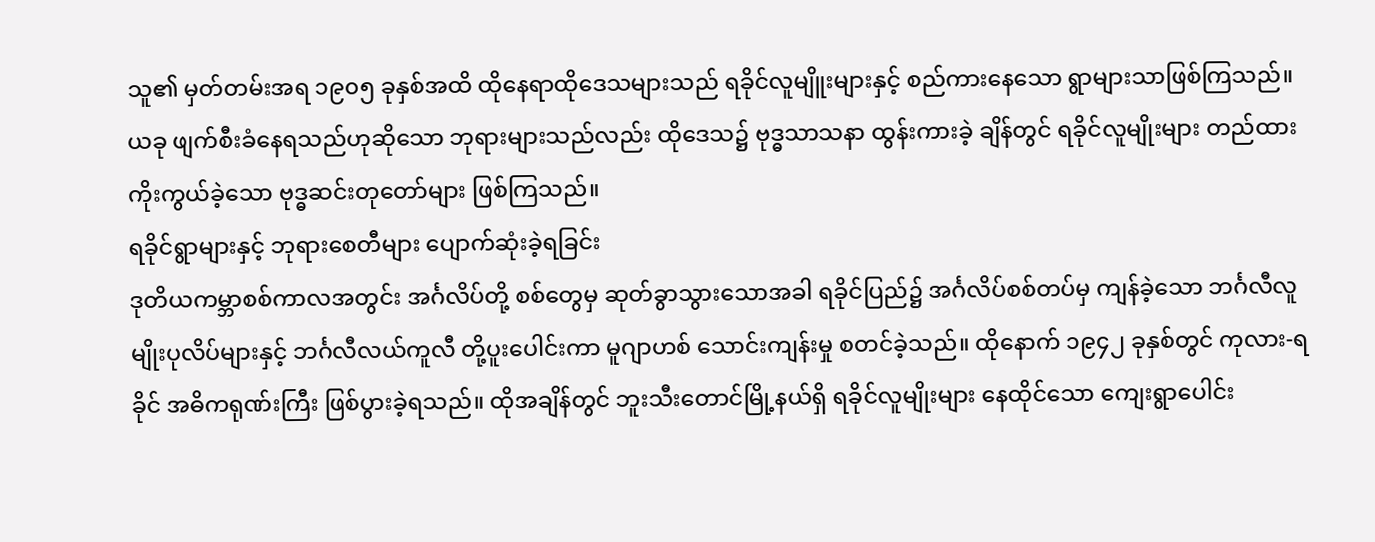သူ၏ မှတ်တမ်းအရ ၁၉၀၅ ခုနှစ်အထိ ထိုနေရာထိုဒေသများသည် ရခိုင်လူမျိူးများနှင့် စည်ကားနေသော ရွာများသာဖြစ်ကြသည်။ ယခု ဖျက်စီးခံနေရသည်ဟုဆိုသော ဘုရားများသည်လည်း ထိုဒေသ၌ ဗုဒ္ဓသာသနာ ထွန်းကားခဲ့ ချိန်တွင် ရခိုင်လူမျိုးများ တည်ထားကိုးကွယ်ခဲ့သော ဗုဒ္ဓဆင်းတုတော်များ ဖြစ်ကြသည်။
ရခိုင်ရွာများနှင့် ဘုရားစေတီများ ပျောက်ဆုံးခဲ့ရခြင်း
ဒုတိယကမ္ဘာစစ်ကာလအတွင်း အင်္ဂလိပ်တို့ စစ်တွေမှ ဆုတ်ခွာသွားသောအခါ ရခိုင်ပြည်၌ အင်္ဂလိပ်စစ်တပ်မှ ကျန်ခဲ့သော ဘင်္ဂလီလူမျိုးပုလိပ်များနှင့် ဘင်္ဂလီလယ်ကူလီ တို့ပူးပေါင်းကာ မူဂျာဟစ် သောင်းကျန်းမှု စတင်ခဲ့သည်။ ထိုနောက် ၁၉၄၂ ခုနှစ်တွင် ကုလား-ရခိုင် အဓိကရုဏ်းကြီး ဖြစ်ပွားခဲ့ရသည်။ ထိုအချိန်တွင် ဘူးသီးတောင်မြို့နယ်ရှိ ရခိုင်လူမျိုးများ နေထိုင်သော ကျေးရွာပေါင်း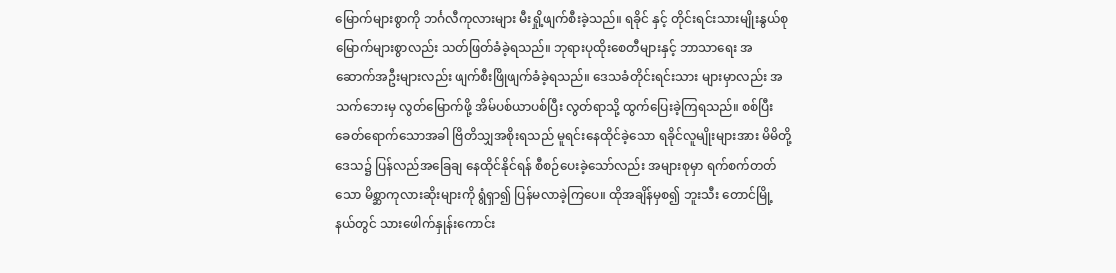မြောက်များစွာကို ဘင်္ဂလီကုလားများ မီးရှို့ဖျက်စီးခဲ့သည်။ ရခိုင် နှင့် တိုင်းရင်းသားမျိုးနွယ်စု မြောက်များစွာလည်း သတ်ဖြတ်ခံခဲ့ရသည်။ ဘုရားပုထိုးစေတီများနှင့် ဘာသာရေး အဆောက်အဦးများလည်း ဖျက်စီးဖြိုဖျက်ခံခဲ့ရသည်။ ဒေသခံတိုင်းရင်းသား များမှာလည်း အသက်ဘေးမှ လွတ်မြောက်ဖို့ အိမ်ပစ်ယာပစ်ပြီး လွတ်ရာသို့ ထွက်ပြေးခဲ့ကြရသည်။ စစ်ပြီး ခေတ်ရောက်သောအခါ ဗြိတိသျှအစိုးရသည် မူရင်းနေထိုင်ခဲ့သော ရခိုင်လူမျိုးများအား မိမိတို့ဒေသ၌ ပြန်လည်အခြေချ နေထိုင်နိုင်ရန် စီစဉ်ပေးခဲ့သော်လည်း အများစုမှာ ရက်စက်တတ်သော မိစ္ဆာကုလားဆိုးများကို ရွံရှာ၍ ပြန်မလာခဲ့ကြပေ။ ထိုအချိန်မှစ၍ ဘူးသီး တောင်မြို့နယ်တွင် သားဖေါက်နှုန်းကောင်း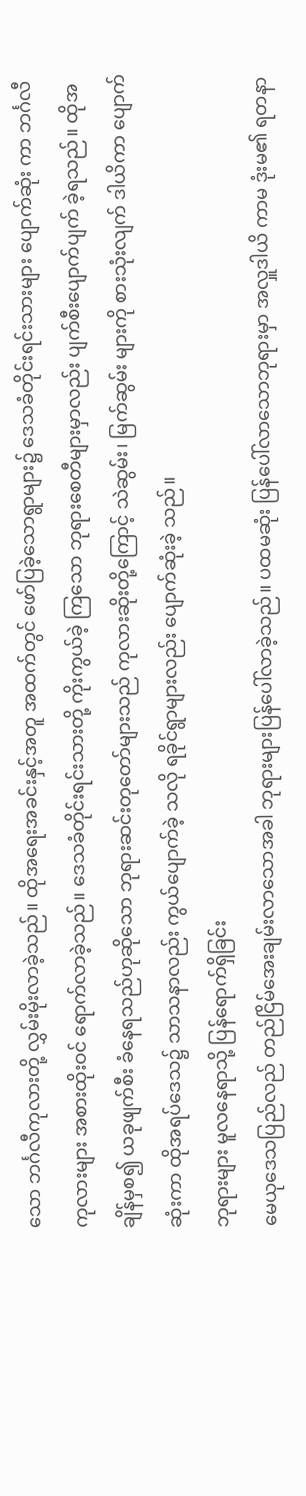သော ဘင်္ဂလီကုလားတို့ လွှမ်းမိုးလာခဲ့သည်။ ထိုအရေးအခင်းနှင့်အတူ အထက်တွင် ဖော်ပြခဲ့သောရွာများ၌ ဒေသခံတိုင်းရင်းသားများ ပျောက်ဆုံး ကာ ဘင်္ဂလီကုလားများ အစားထိုးဝင် ရောက်လာခဲ့သည်။ ဒေသခံတိုင်းရင်းသားတို့ ကိုးကွယ်ခဲ့ ကြသော ဘုရားစေတီများမှာလည်း ပျက်စီးပျောက်ပျက် ခဲ့ရသည်။ ထိုအချိန်မှစ၍ ယခုဖျက်စီး ခံနေရသည်ဟုဆိုသော ဘုရားဆင်းတုတော်များသည် ကုလားဆိုးတို့ကြောင့် သဲဆွမ်း၊ မြက်ဆွမ်း များကို စားသုံးလျက် ဒါယိကာ ပျောက်ဆုံးကာ ထိုအရပ်ဒေသ၌ သာသနာလည်း ကွယ်ပျောက်ခဲ့ သလို ရခိုင်ရွာများလည်း ပျောက်ဆုံးခဲ့ သည်။
ဘုရားများ မူလနေရာသို့ ပြန်ရောက်ရှိခြင်း
မေယုဒေသပြည်လည် တည်ငြိမ်အေးချမ်းလာသောအခါ ဘုရားများပြန်ပေါ်လာခဲ့သည်။ ပထမဆုံး ပြန်ပေါ်လာသောဘုရားမှာ အလှူဒါယိ ကာမ ဒုံးမ၏ ရတနာ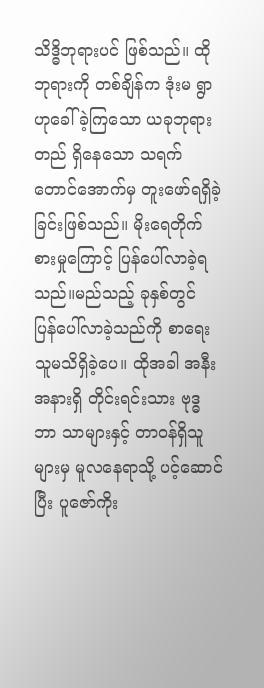သိဒ္ဓိဘုရားပင် ဖြစ်သည်။ ထိုဘုရားကို တစ်ချိန်က ဒုံးမ ရွာဟုခေါ်ခဲ့ကြသော ယခုဘုရားတည် ရှိနေသော သရက်တောင်အောက်မှ တူးဖော်ရရှိခဲ့ခြင်းဖြစ်သည်။ မိုးရေတိုက် စားမှုကြောင့် ပြန်ပေါ်လာခဲ့ရသည်။မည်သည့် ခုနှစ်တွင် ပြန်ပေါ်လာခဲ့သည်ကို စာရေးသူမသိရှိခဲ့ပေ။ ထိုအခါ အနီးအနားရှိ တိုင်းရင်းသား ဗုဒ္ဓဘာ သာများနှင့် တာဝန်ရှိသူများမှ မူလနေရာသို့ ပင့်ဆောင်ပြီး ပူဇော်ကိုး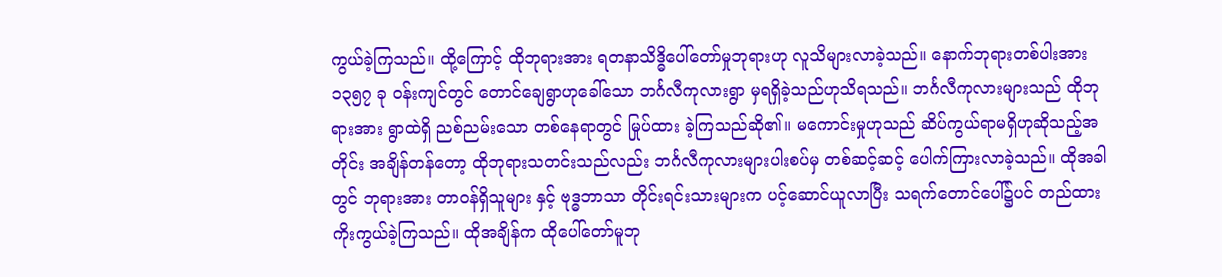ကွယ်ခဲ့ကြသည်။ ထို့ကြောင့် ထိုဘုရားအား ရတနာသိဒ္ဓိပေါ်တော်မှုဘုရားဟု လူသိများလာခဲ့သည်။ နောက်ဘုရားတစ်ပါးအား ၁၃၅၇ ခု ဝန်းကျင်တွင် တောင်ချေရွာဟုခေါ်သော ဘင်္ဂလီကုလားရွာ မှရရှိခဲ့သည်ဟုသိရသည်။ ဘင်္ဂလီကုလားများသည် ထိုဘုရားအား ရွာထဲရှိ ညစ်ညမ်းသော တစ်နေရာတွင် မြုပ်ထား ခဲ့ကြသည်ဆို၏။ မကောင်းမှုဟုသည် ဆိပ်ကွယ်ရာမရှိဟုဆိုသည့်အတိုင်း အချိန်တန်တော့ ထိုဘုရားသတင်းသည်လည်း ဘင်္ဂလီကုလားများပါးစပ်မှ တစ်ဆင့်ဆင့် ပေါက်ကြားလာခဲ့သည်။ ထိုအခါ တွင် ဘုရားအား တာဝန်ရှိသူများ နှင့် ဗုဒ္ဓဘာသာ တိုင်းရင်းသားများက ပင့်ဆောင်ယူလာပြီး သရက်တောင်ပေါ်၌ပင် တည်ထားကိုးကွယ်ခဲ့ကြသည်။ ထိုအချိန်က ထိုပေါ်တော်မူဘု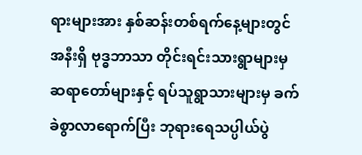ရားများအား နှစ်ဆန်းတစ်ရက်နေ့များတွင် အနီးရှိ ဗုဒ္ဓဘာသာ တိုင်းရင်းသားရွာများမှ ဆရာတော်များနှင့် ရပ်သူရွာသားများမှ ခက်ခဲစွာလာရောက်ပြီး ဘုရားရေသပ္ပါယ်ပွဲ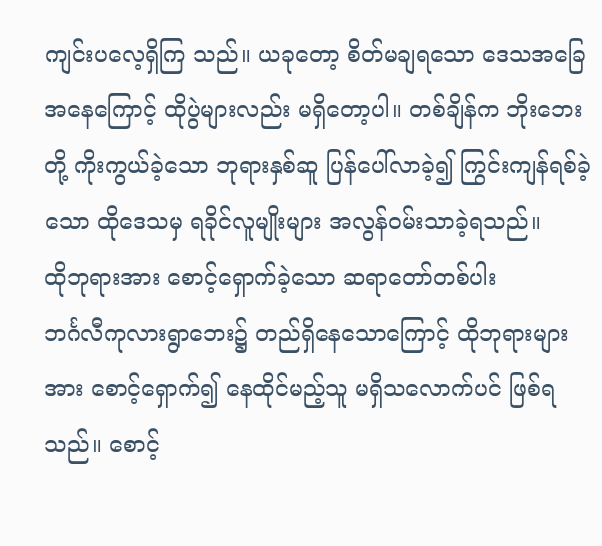ကျင်းပလေ့ရှိကြ သည်။ ယခုတော့ စိတ်မချရသော ဒေသအခြေအနေကြောင့် ထိုပွဲများလည်း မရှိတော့ပါ။ တစ်ချိန်က ဘိုးဘေးတို့ ကိုးကွယ်ခဲ့သော ဘုရားနှစ်ဆူ ပြန်ပေါ်လာခဲ့၍ ကြွင်းကျန်ရစ်ခဲ့သော ထိုဒေသမှ ရခိုင်လူမျိုးများ အလွန်ဝမ်းသာခဲ့ရသည်။
ထိုဘုရားအား စောင့်ရှောက်ခဲ့သော ဆရာတော်တစ်ပါး
ဘင်္ဂလီကုလားရွာဘေး၌ တည်ရှိနေသောကြောင့် ထိုဘုရားများအား စောင့်ရှောက်၍ နေထိုင်မည့်သူ မရှိသလောက်ပင် ဖြစ်ရသည်။ စောင့်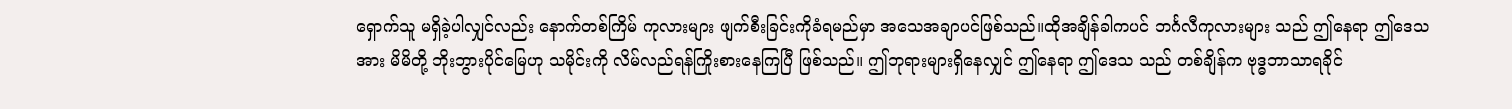ရှောက်သူ မရှိခဲ့ပါလျှင်လည်း နောက်တစ်ကြိမ် ကုလားများ ဖျက်စီးခြင်းကိုခံရမည်မှာ အသေအချာပင်ဖြစ်သည်။ထိုအချိန်ခါကပင် ဘင်္ဂလီကုလားများ သည် ဤနေရာ ဤဒေသအား မိမိတို့ ဘိုးဘွားပိုင်မြေဟု သမိုင်းကို လိမ်လည်ရန်ကြိုးစားနေကြပြီ ဖြစ်သည်။ ဤဘုရားများရှိနေလျှင် ဤနေရာ ဤဒေသ သည် တစ်ချိန်က ဗုဒ္ဓဘာသာရခိုင်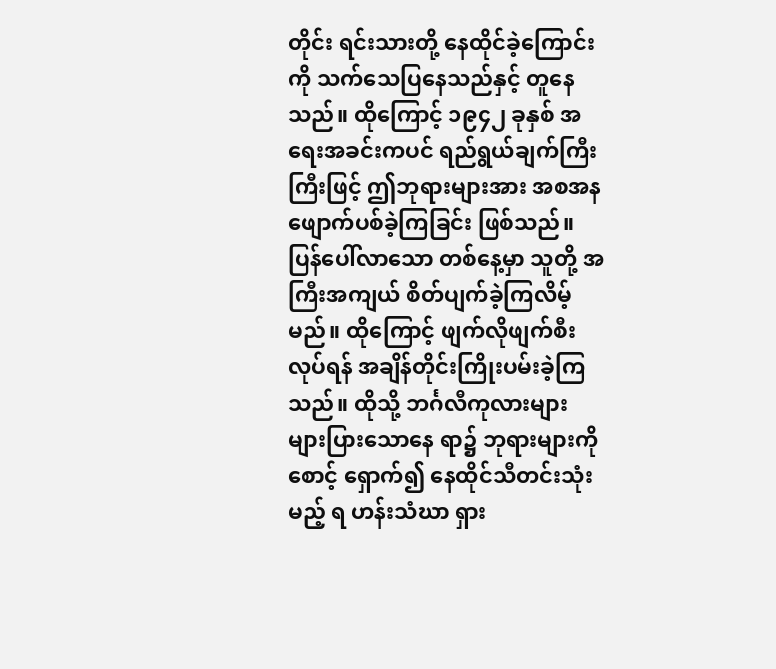တိုင်း ရင်းသားတို့ နေထိုင်ခဲ့ကြောင်းကို သက်သေပြနေသည်နှင့် တူနေသည်။ ထိုကြောင့် ၁၉၄၂ ခုနှစ် အရေးအခင်းကပင် ရည်ရွယ်ချက်ကြီးကြီးဖြင့် ဤဘုရားများအား အစအန ဖျောက်ပစ်ခဲ့ကြခြင်း ဖြစ်သည်။ ပြန်ပေါ်လာသော တစ်နေ့မှာ သူတို့ အကြီးအကျယ် စိတ်ပျက်ခဲ့ကြလိမ့်မည်။ ထိုကြောင့် ဖျက်လိုဖျက်စီးလုပ်ရန် အချိန်တိုင်းကြိုးပမ်းခဲ့ကြသည်။ ထိုသို့ ဘင်္ဂလီကုလားများ များပြားသောနေ ရာ၌ ဘုရားများကို စောင့် ရှောက်၍ နေထိုင်သီတင်းသုံးမည့် ရ ဟန်းသံဃာ ရှား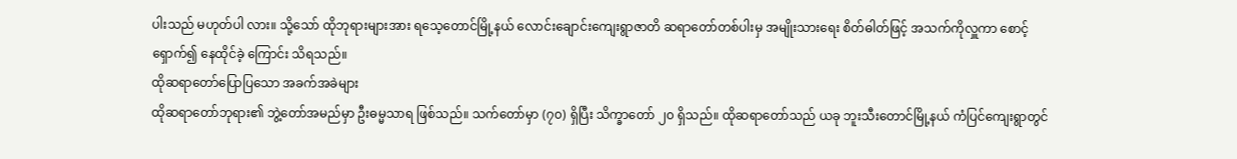ပါးသည် မဟုတ်ပါ လား။ သို့သော် ထိုဘုရားများအား ရသေ့တောင်မြို့နယ် လောင်းချောင်းကျေးရွာဇာတိ ဆရာတော်တစ်ပါးမှ အမျိုးသားရေး စိတ်ဓါတ်ဖြင့် အသက်ကိုလှူကာ စောင့်ရှောက်၍ နေထိုင်ခဲ့ ကြောင်း သိရသည်။
ထိုဆရာတော်ပြောပြသော အခက်အခဲများ
ထိုဆရာတော်ဘုရား၏ ဘွဲ့တော်အမည်မှာ ဦးဓမ္မသာရ ဖြစ်သည်။ သက်တော်မှာ (၇၀) ရှိပြီး သိက္ခာတော် ၂၀ ရှိသည်။ ထိုဆရာတော်သည် ယခု ဘူးသီးတောင်မြို့နယ် ကံပြင်ကျေးရွာတွင်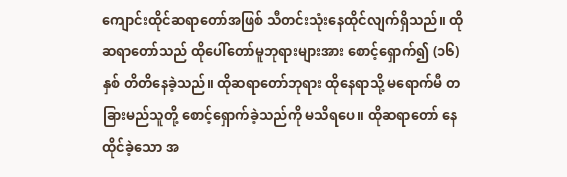ကျောင်းထိုင်ဆရာတော်အဖြစ် သီတင်းသုံးနေထိုင်လျက်ရှိသည်။ ထို ဆရာတော်သည် ထိုပေါ်တော်မူဘုရားများအား စောင့်ရှောက်၍ (၁၆) နှစ် တိတိနေခဲ့သည်။ ထိုဆရာတော်ဘုရား ထိုနေရာသို့ မရောက်မီ တခြားမည်သူတို့ စောင့်ရှောက်ခဲ့သည်ကို မသိရပေ။ ထိုဆရာတော် နေထိုင်ခဲ့သော အ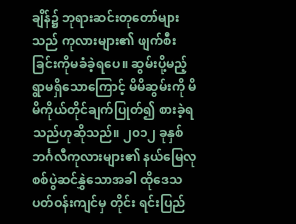ချိန်၌ ဘုရားဆင်းတုတော်များသည် ကုလားများ၏ ဖျက်စီးခြင်းကိုမခံခဲ့ရပေ။ ဆွမ်းပို့မည့် ရွာမရှိသောကြောင့် မိမိဆွမ်းကို မိမိကိုယ်တိုင်ချက်ပြုတ်၍ စားခဲ့ရသည်ဟုဆိုသည်။ ၂၀၁၂ ခုနှစ် ဘင်္ဂလီကုလားများ၏ နယ်မြေလု စစ်ပွဲဆင်နွှဲသောအခါ ထိုဒေသပတ်ဝန်းကျင်မှ တိုင်း ရင်းပြည်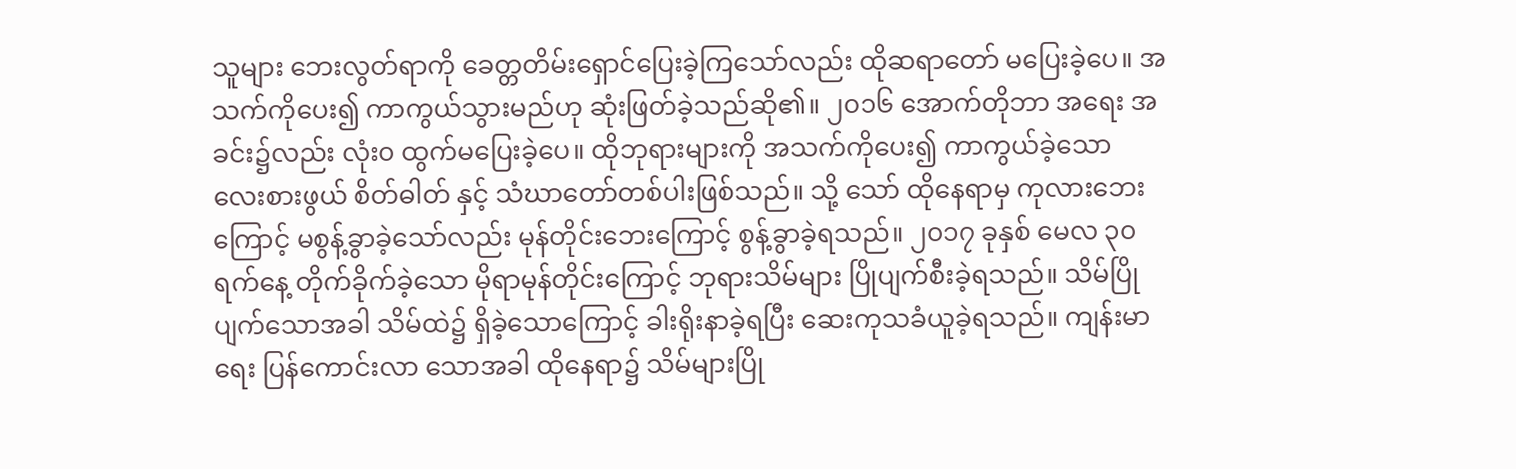သူများ ဘေးလွတ်ရာကို ခေတ္တတိမ်းရှောင်ပြေးခဲ့ကြသော်လည်း ထိုဆရာတော် မပြေးခဲ့ပေ။ အသက်ကိုပေး၍ ကာကွယ်သွားမည်ဟု ဆုံးဖြတ်ခဲ့သည်ဆို၏။ ၂၀၁၆ အောက်တိုဘာ အရေး အခင်း၌လည်း လုံး၀ ထွက်မပြေးခဲ့ပေ။ ထိုဘုရားများကို အသက်ကိုပေး၍ ကာကွယ်ခဲ့သော လေးစားဖွယ် စိတ်ဓါတ် နှင့် သံဃာတော်တစ်ပါးဖြစ်သည်။ သို့ သော် ထိုနေရာမှ ကုလားဘေး ကြောင့် မစွန့်ခွာခဲ့သော်လည်း မုန်တိုင်းဘေးကြောင့် စွန့်ခွာခဲ့ရသည်။ ၂၀၁၇ ခုနှစ် မေလ ၃၀ ရက်နေ့ တိုက်ခိုက်ခဲ့သော မိုရာမုန်တိုင်းကြောင့် ဘုရားသိမ်များ ပြိုပျက်စီးခဲ့ရသည်။ သိမ်ပြိုပျက်သောအခါ သိမ်ထဲ၌ ရှိခဲ့သောကြောင့် ခါးရိုးနာခဲ့ရပြီး ဆေးကုသခံယူခဲ့ရသည်။ ကျန်းမာရေး ပြန်ကောင်းလာ သောအခါ ထိုနေရာ၌ သိမ်များပြို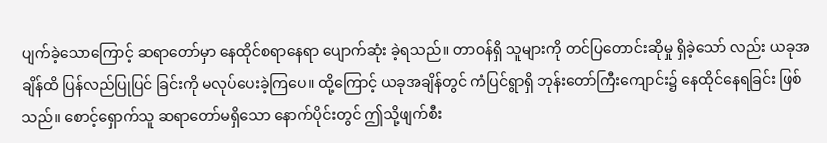ပျက်ခဲ့သောကြောင့် ဆရာတော်မှာ နေထိုင်စရာနေရာ ပျောက်ဆုံး ခဲ့ရသည်။ တာဝန်ရှိ သူများကို တင်ပြတောင်းဆိုမှု ရှိခဲ့သော် လည်း ယခုအချိန်ထိ ပြန်လည်ပြုပြင် ခြင်းကို မလုပ်ပေးခဲ့ကြပေ။ ထို့ကြောင့် ယခုအချိန်တွင် ကံပြင်ရွာရှိ ဘုန်းတော်ကြီးကျောင်း၌ နေထိုင်နေရခြင်း ဖြစ်သည်။ စောင့်ရှောက်သူ ဆရာတော်မရှိသော နောက်ပိုင်းတွင် ဤသို့ဖျက်စီး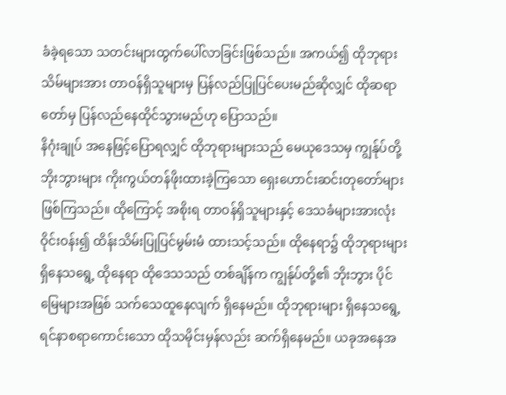ခံခဲ့ရသော သတင်းများထွက်ပေါ်လာခြင်းဖြစ်သည်။ အကယ်၍ ထိုဘုရားသိမ်များအား တာဝန်ရှိသူများမှ ပြန်လည်ပြုပြင်ပေးမည်ဆိုလျှင် ထိုဆရာတော်မှ ပြန်လည်နေထိုင်သွားမည်ဟု ပြောသည်။
နိဂုံးချုပ် အနေဖြင့်ပြောရလျှင် ထိုဘုရားများသည် မေယုဒေသမှ ကျွန်ုပ်တို့ ဘိုးဘွားများ ကိုးကွယ်တန်ဖိုးထားခဲ့ကြသော ရှေးဟောင်းဆင်းတုတော်များ ဖြစ်ကြသည်။ ထိုကြောင့် အစိုးရ တာဝန်ရှိသူများနှင့် ဒေသခံများအားလုံးဝိုင်းဝန်း၍ ထိန်းသိမ်းပြုပြင်မွမ်းမံ ထားသင့်သည်။ ထိုနေရာ၌ ထိုဘုရားများရှိနေသရွေ့ ထိုနေရာ ထိုဒေသသည် တစ်ချိန်က ကျွန်ုပ်တို့၏ ဘိုးဘွား ပိုင်မြေများအဖြစ် သက်သေထူနေလျက် ရှိနေမည်။ ထိုဘုရားများ ရှိနေသရွေ့ ရင်နာစရာကောင်းသော ထိုသမိုင်းမှန်လည်း ဆက်ရှိနေမည်။ ယခုအနေအ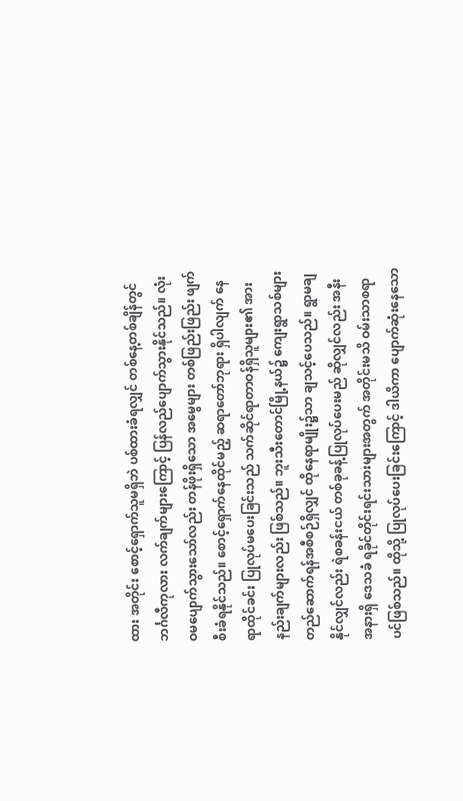ထား အတိုင်း စောင့်ရှောက်သူမရှိဘဲ ပစ်ထားခံရလျှင် တစ်နေ့တစ်ချိန်တွင် ဘင်္ဂလီကုလား လက်ချက်များကြောင့် ပြန်လည်ပျောက်သွားနိုင်သည်။ လုံးဝမပျောက်သွားသော်လည်း တန်ဖိုးရှိသော အမွေများ တစ်ဖြည်းဖြည်း ဖျက်စီးခံရနိုင်သည်။ စောင့်ရှောက်နေထိုင်မည့် ဆရာတော်ဘုရား ရှိပါလျက် နေရာထိုင်ခင်း ပြုလုပ်မပေးခြင်းသည် သက်ဆိုင်ရာတာဝန်ရှိသူများ၏ အားနည်းချက်များလည်း ဖြစ်သည်။ ဘူးသီးတောင်မြို့နယ်၌ ကျေးရွာသစ်များ တည်ဆောက်ရန်အစီစဉ်ရှိလျှင် ထိုနေရာမျိုး၌သာ ချသင့်ပေသည်။ ရွာမချနိုင်လျှင်လည်း ရဲစခန်းငယ် တစ်ခုခန့်ပြုလုပ်ပေးမည် ဆိုလျှင်လည်း အနီးအနားရှိ ဒေသခံ ရခိုင်တိုင်းရင်းသားများအတွက် အတိုင်းမသိ ဝမ်းသာစရာ ပင်ဖြစ်သည်။ ထိုသို့ ပြုလုပ်ပေးခြင်းကြောင့် ဒါယိကာ ပျောက်ဆုံးနေသော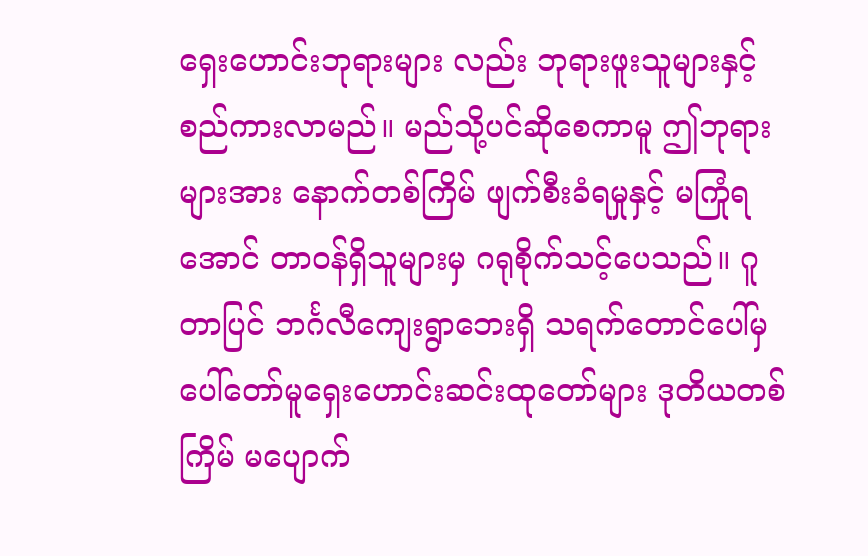ရှေးဟောင်းဘုရားများ လည်း ဘုရားဖူးသူများနှင့် စည်ကားလာမည်။ မည်သို့ပင်ဆိုစေကာမူ ဤဘုရားများအား နောက်တစ်ကြိမ် ဖျက်စီးခံရမှုနှင့် မကြုံရအောင် တာဝန်ရှိသူများမှ ဂရုစိုက်သင့်ပေသည်။ ဂူတာပြင် ဘင်္ဂလီကျေးရွာဘေးရှိ သရက်တောင်ပေါ်မှ ပေါ်တော်မူရှေးဟောင်းဆင်းထုတော်များ ဒုတိယတစ်ကြိမ် မပျောက်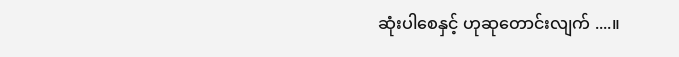ဆုံးပါစေနှင့် ဟုဆုတောင်းလျက် ....။